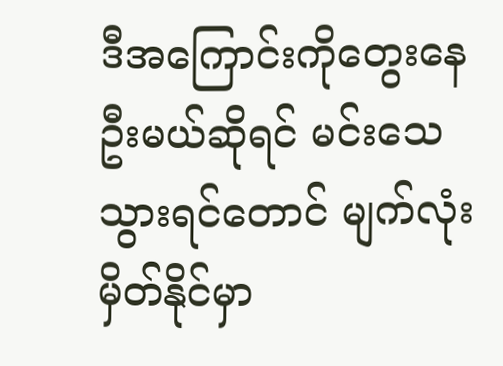ဒီအကြောင်းကိုတွေးနေဦးမယ်ဆိုရင် မင်းသေသွားရင်တောင် မျက်လုံးမှိတ်နိုင်မှာ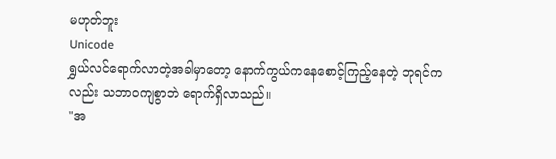မဟုတ်ဘူး
Unicode
ရွှယ်လင်ရောက်လာတဲ့အခါမှာတော့ နောက်ကွယ်ကနေစောင့်ကြည့်နေတဲ့ ဘုရင်ကလည်း သဘာဝကျစွာဘဲ ရောက်ရှိလာသည်။
"အ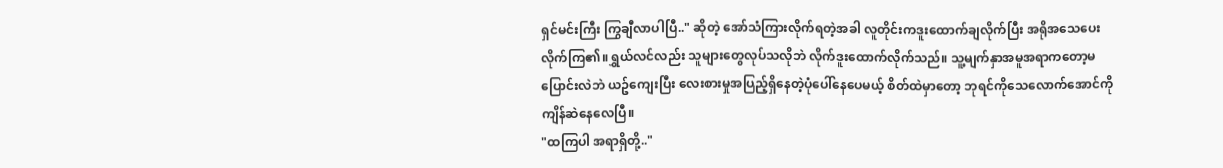ရှင်မင်းကြီး ကြွချီလာပါပြီ.." ဆိုတဲ့ အော်သံကြားလိုက်ရတဲ့အခါ လူတိုင်းကဒူးထောက်ချလိုက်ပြီး အရိုအသေပေးလိုက်ကြ၏။ရွှယ်လင်လည်း သူများတွေလုပ်သလိုဘဲ လိုက်ဒူးထောက်လိုက်သည်။ သူ့မျက်နှာအမူအရာကတော့မပြောင်းလဲဘဲ ယဥ်ကျေးပြီး လေးစားမှုအပြည့်ရှိနေတဲ့ပုံပေါ်နေပေမယ့် စိတ်ထဲမှာတော့ ဘုရင်ကိုသေလောက်အောင်ကို ကျိန်ဆဲနေလေပြီ။
"ထကြပါ အရာရှိတို့.."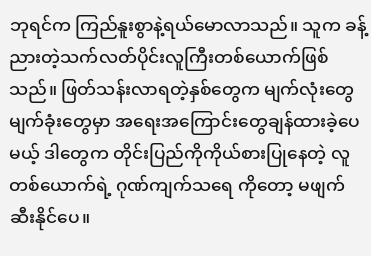ဘုရင်က ကြည်နူးစွာနဲ့ရယ်မောလာသည်။ သူက ခန့်ညားတဲ့သက်လတ်ပိုင်းလူကြီးတစ်ယောက်ဖြစ်သည်။ ဖြတ်သန်းလာရတဲ့နှစ်တွေက မျက်လုံးတွေ မျက်ခုံးတွေမှာ အရေးအကြောင်းတွေချန်ထားခဲ့ပေမယ့် ဒါတွေက တိုင်းပြည်ကိုကိုယ်စားပြုနေတဲ့ လူတစ်ယောက်ရဲ့ ဂုဏ်ကျက်သရေ ကိုတော့ မဖျက်ဆီးနိုင်ပေ။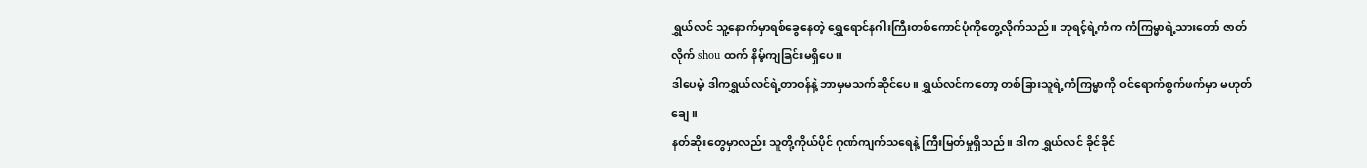ရွှယ်လင် သူ့နောက်မှာရစ်ခွေနေတဲ့ ရွှေရောင်နဂါးကြီးတစ်ကောင်ပုံကိုတွေ့လိုက်သည်။ ဘုရင့်ရဲ့ကံက ကံကြမ္မာရဲ့သားတော် ဇာတ်လိုက် shou ထက် နိမ့်ကျခြင်းမရှိပေ။
ဒါပေမဲ့ ဒါကရွှယ်လင်ရဲ့တာဝန်နဲ့ ဘာမှမသက်ဆိုင်ပေ။ ရွှယ်လင်ကတော့ တစ်ခြားသူရဲ့ကံကြမ္မာကို ဝင်ရောက်စွက်ဖက်မှာ မဟုတ်ချေ။
နတ်ဆိုးတွေမှာလည်း သူတို့ကိုယ်ပိုင် ဂုဏ်ကျက်သရေနဲ့ ကြီးမြတ်မှုရှိသည်။ ဒါက ရွှယ်လင် ခိုင်ခိုင်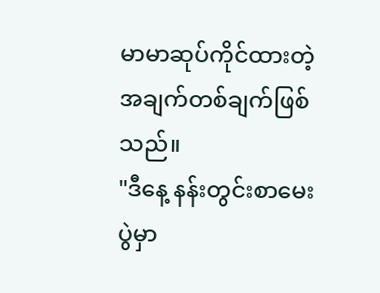မာမာဆုပ်ကိုင်ထားတဲ့ အချက်တစ်ချက်ဖြစ်သည်။
"ဒီနေ့ နန်းတွင်းစာမေးပွဲမှာ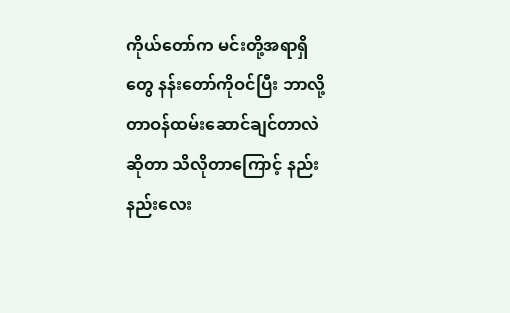ကိုယ်တော်က မင်းတို့အရာရှိတွေ နန်းတော်ကိုဝင်ပြီး ဘာလို့တာဝန်ထမ်းဆောင်ချင်တာလဲဆိုတာ သိလိုတာကြောင့် နည်းနည်းလေး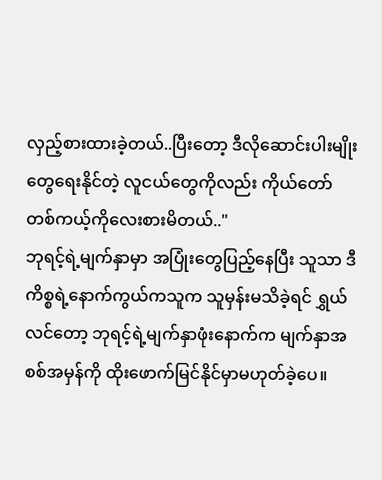လှည့်စားထားခဲ့တယ်..ပြီးတော့ ဒီလိုဆောင်းပါးမျိုးတွေရေးနိုင်တဲ့ လူငယ်တွေကိုလည်း ကိုယ်တော် တစ်ကယ့်ကိုလေးစားမိတယ်.."
ဘုရင့်ရဲ့မျက်နှာမှာ အပြုံးတွေပြည့်နေပြီး သူသာ ဒီကိစ္စရဲ့နောက်ကွယ်ကသူက သူမှန်းမသိခဲ့ရင် ရွှယ်လင်တော့ ဘုရင့်ရဲ့မျက်နှာဖုံးနောက်က မျက်နှာအစစ်အမှန်ကို ထိုးဖောက်မြင်နိုင်မှာမဟုတ်ခဲ့ပေ။